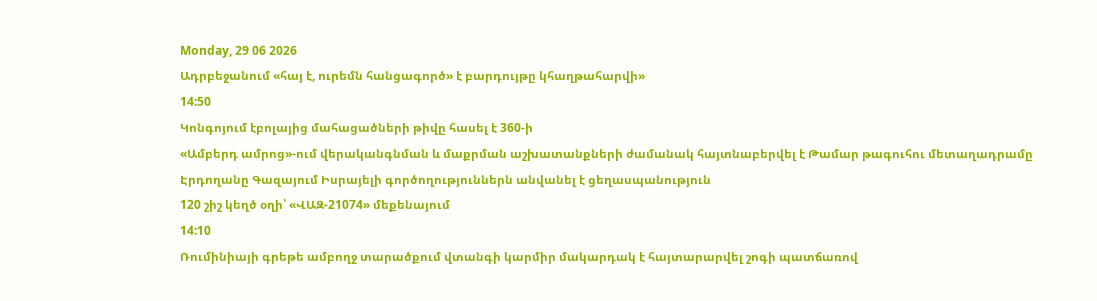Monday, 29 06 2026
Ադրբեջանում «հայ է, ուրեմն հանցագործ» է բարդույթը կհաղթահարվի»
14:50
Կոնգոյում էբոլայից մահացածների թիվը հասել է 360-ի
«Ամբերդ ամրոց»-ում վերականգնման և մաքրման աշխատանքների ժամանակ հայտնաբերվել է Թամար թագուհու մետաղադրամը
Էրդողանը Գազայում Իսրայելի գործողություններն անվանել է ցեղասպանություն
120 շիշ կեղծ օղի՝ «ՎԱԶ-21074» մեքենայում
14:10
Ռումինիայի գրեթե ամբողջ տարածքում վտանգի կարմիր մակարդակ է հայտարարվել շոգի պատճառով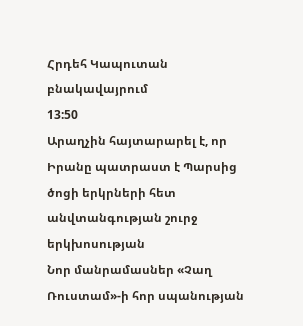Հրդեհ Կապուտան բնակավայրում
13:50
Արաղչին հայտարարել է, որ Իրանը պատրաստ է Պարսից ծոցի երկրների հետ անվտանգության շուրջ երկխոսության
Նոր մանրամասներ «Չաղ Ռուստամ»-ի հոր սպանության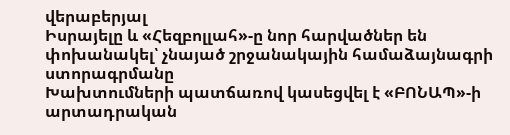վերաբերյալ
Իսրայելը և «Հեզբոլլահ»-ը նոր հարվածներ են փոխանակել՝ չնայած շրջանակային համաձայնագրի ստորագրմանը
Խախտումների պատճառով կասեցվել է «ԲՈՆԱՊ»-ի արտադրական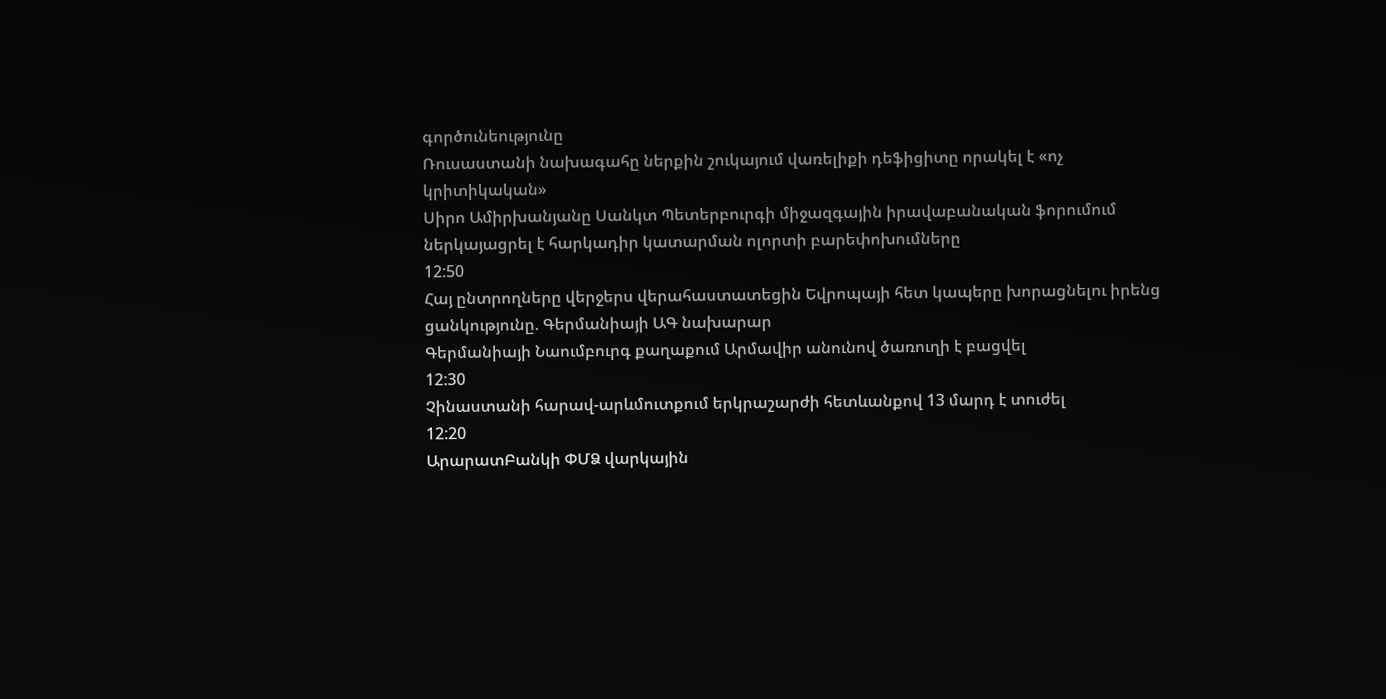գործունեությունը
Ռուսաստանի նախագահը ներքին շուկայում վառելիքի դեֆիցիտը որակել է «ոչ կրիտիկական»
Սիրո Ամիրխանյանը Սանկտ Պետերբուրգի միջազգային իրավաբանական ֆորումում ներկայացրել է հարկադիր կատարման ոլորտի բարեփոխումները
12:50
Հայ ընտրողները վերջերս վերահաստատեցին Եվրոպայի հետ կապերը խորացնելու իրենց ցանկությունը. Գերմանիայի ԱԳ նախարար
Գերմանիայի Նաումբուրգ քաղաքում Արմավիր անունով ծառուղի է բացվել
12:30
Չինաստանի հարավ-արևմուտքում երկրաշարժի հետևանքով 13 մարդ է տուժել
12:20
ԱրարատԲանկի ՓՄՁ վարկային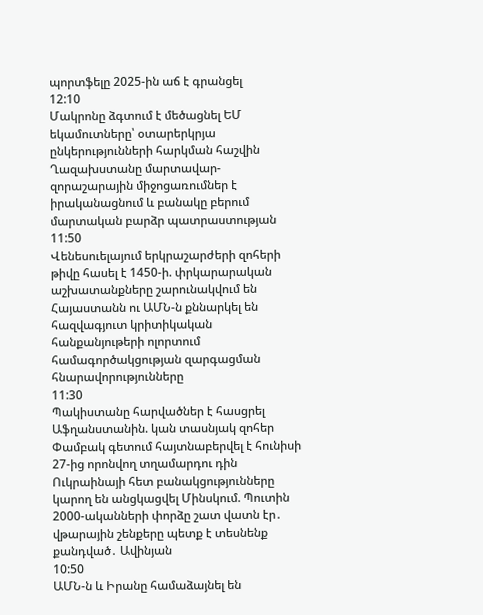պորտֆելը 2025-ին աճ է գրանցել
12:10
Մակրոնը ձգտում է մեծացնել ԵՄ եկամուտները՝ օտարերկրյա ընկերությունների հարկման հաշվին
Ղազախստանը մարտավար-զորաշարային միջոցառումներ է իրականացնում և բանակը բերում մարտական բարձր պատրաստության
11:50
Վենեսուելայում երկրաշարժերի զոհերի թիվը հասել է 1450-ի. փրկարարական աշխատանքները շարունակվում են
Հայաստանն ու ԱՄՆ-ն քննարկել են հազվագյուտ կրիտիկական հանքանյութերի ոլորտում համագործակցության զարգացման հնարավորությունները
11:30
Պակիստանը հարվածներ է հասցրել Աֆղանստանին. կան տասնյակ զոհեր
Փամբակ գետում հայտնաբերվել է հունիսի 27-ից որոնվող տղամարդու դին
Ուկրաինայի հետ բանակցությունները կարող են անցկացվել Մինսկում. Պուտին
2000-ականների փորձը շատ վատն էր․ վթարային շենքերը պետք է տեսնենք քանդված․ Ավինյան
10:50
ԱՄՆ-ն և Իրանը համաձայնել են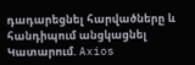դադարեցնել հարվածները և հանդիպում անցկացնել Կատարում. Axios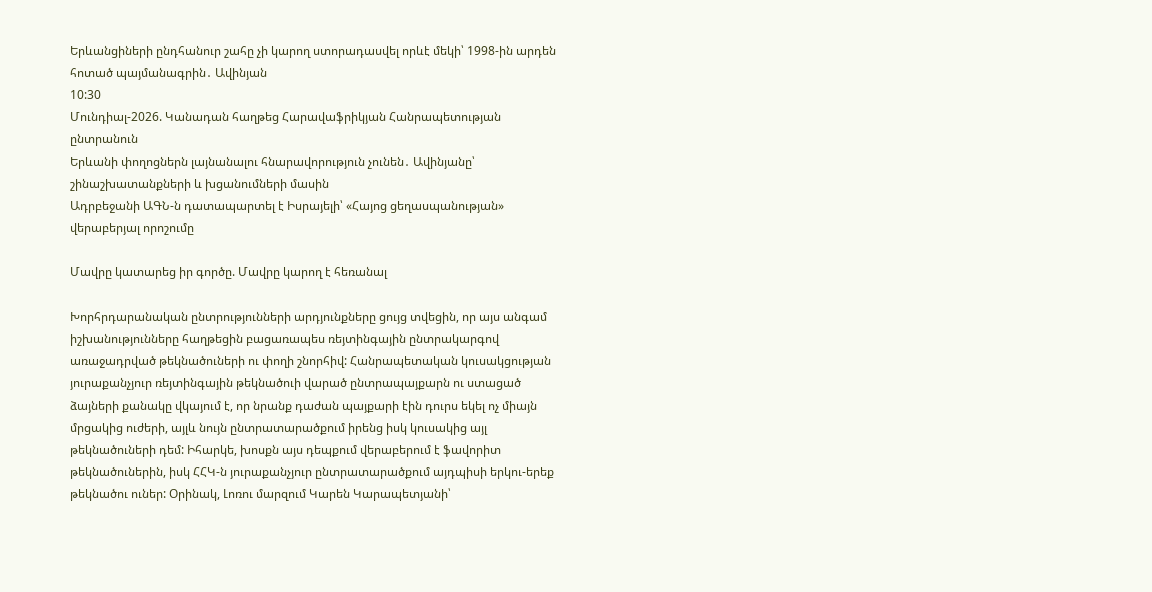Երևանցիների ընդհանուր շահը չի կարող ստորադասվել որևէ մեկի՝ 1998-ին արդեն հոտած պայմանագրին․ Ավինյան
10:30
Մունդիալ-2026. Կանադան հաղթեց Հարավաֆրիկյան Հանրապետության ընտրանուն
Երևանի փողոցներն լայնանալու հնարավորություն չունեն․ Ավինյանը՝ շինաշխատանքների և խցանումների մասին
Ադրբեջանի ԱԳՆ-ն դատապարտել է Իսրայելի՝ «Հայոց ցեղասպանության» վերաբերյալ որոշումը

Մավրը կատարեց իր գործը. Մավրը կարող է հեռանալ

Խորհրդարանական ընտրությունների արդյունքները ցույց տվեցին, որ այս անգամ իշխանությունները հաղթեցին բացառապես ռեյտինգային ընտրակարգով առաջադրված թեկնածուների ու փողի շնորհիվ: Հանրապետական կուսակցության յուրաքանչյուր ռեյտինգային թեկնածուի վարած ընտրապայքարն ու ստացած ձայների քանակը վկայում է, որ նրանք դաժան պայքարի էին դուրս եկել ոչ միայն մրցակից ուժերի, այլև նույն ընտրատարածքում իրենց իսկ կուսակից այլ թեկնածուների դեմ: Իհարկե, խոսքն այս դեպքում վերաբերում է ֆավորիտ թեկնածուներին, իսկ ՀՀԿ-ն յուրաքանչյուր ընտրատարածքում այդպիսի երկու-երեք թեկնածու ուներ: Օրինակ, Լոռու մարզում Կարեն Կարապետյանի՝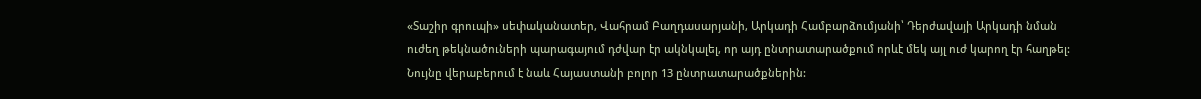«Տաշիր գրուպի» սեփականատեր, Վահրամ Բաղդասարյանի, Արկադի Համբարձումյանի՝ Դերժավայի Արկադի նման ուժեղ թեկնածուների պարագայում դժվար էր ակնկալել, որ այդ ընտրատարածքում որևէ մեկ այլ ուժ կարող էր հաղթել: Նույնը վերաբերում է նաև Հայաստանի բոլոր 13 ընտրատարածքներին: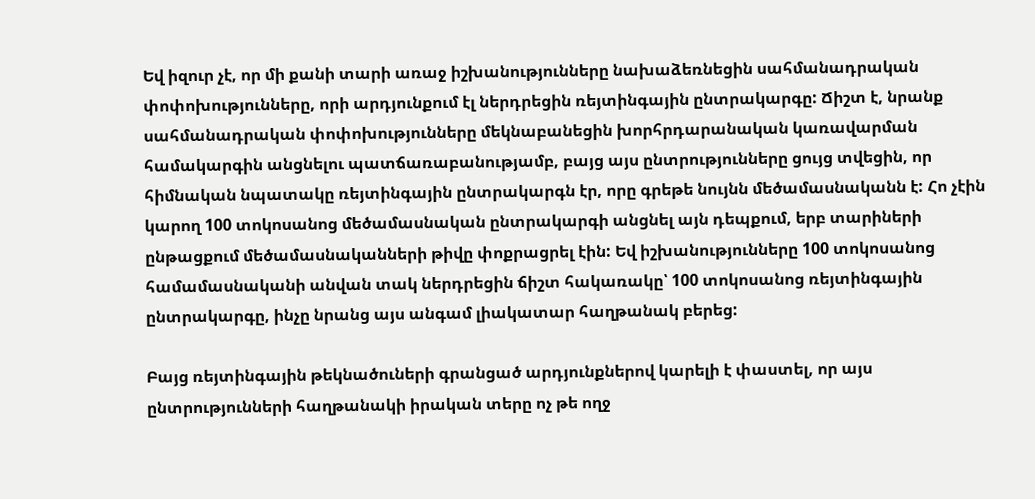Եվ իզուր չէ, որ մի քանի տարի առաջ իշխանությունները նախաձեռնեցին սահմանադրական փոփոխությունները, որի արդյունքում էլ ներդրեցին ռեյտինգային ընտրակարգը: Ճիշտ է, նրանք սահմանադրական փոփոխությունները մեկնաբանեցին խորհրդարանական կառավարման համակարգին անցնելու պատճառաբանությամբ, բայց այս ընտրությունները ցույց տվեցին, որ հիմնական նպատակը ռեյտինգային ընտրակարգն էր, որը գրեթե նույնն մեծամասնականն է: Հո չէին կարող 100 տոկոսանոց մեծամասնական ընտրակարգի անցնել այն դեպքում, երբ տարիների ընթացքում մեծամասնականների թիվը փոքրացրել էին: Եվ իշխանությունները 100 տոկոսանոց համամասնականի անվան տակ ներդրեցին ճիշտ հակառակը՝ 100 տոկոսանոց ռեյտինգային ընտրակարգը, ինչը նրանց այս անգամ լիակատար հաղթանակ բերեց:

Բայց ռեյտինգային թեկնածուների գրանցած արդյունքներով կարելի է փաստել, որ այս ընտրությունների հաղթանակի իրական տերը ոչ թե ողջ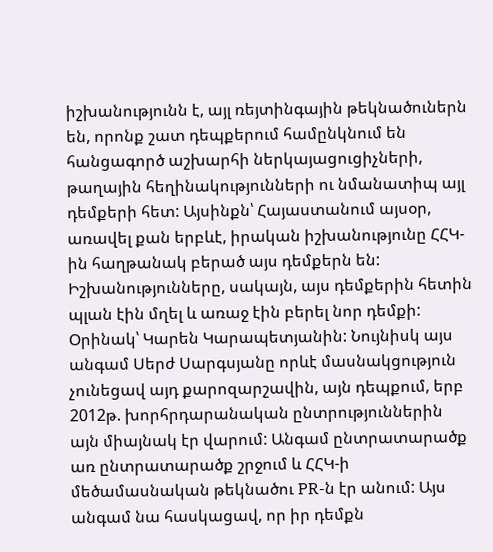իշխանությունն է, այլ ռեյտինգային թեկնածուներն են, որոնք շատ դեպքերում համընկնում են հանցագործ աշխարհի ներկայացուցիչների, թաղային հեղինակությունների ու նմանատիպ այլ դեմքերի հետ: Այսինքն՝ Հայաստանում այսօր, առավել քան երբևէ, իրական իշխանությունը ՀՀԿ-ին հաղթանակ բերած այս դեմքերն են: Իշխանությունները, սակայն, այս դեմքերին հետին պլան էին մղել և առաջ էին բերել նոր դեմքի: Օրինակ՝ Կարեն Կարապետյանին: Նույնիսկ այս անգամ Սերժ Սարգսյանը որևէ մասնակցություն չունեցավ այդ քարոզարշավին, այն դեպքում, երբ 2012թ. խորհրդարանական ընտրություններին այն միայնակ էր վարում: Անգամ ընտրատարածք առ ընտրատարածք շրջում և ՀՀԿ-ի մեծամասնական թեկնածու PR-ն էր անում: Այս անգամ նա հասկացավ, որ իր դեմքն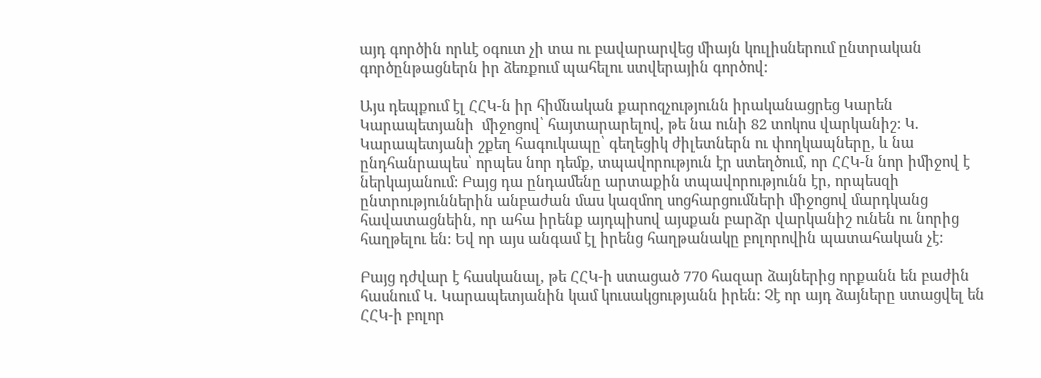այդ գործին որևէ օգուտ չի տա ու բավարարվեց միայն կուլիսներում ընտրական գործընթացներն իր ձեռքում պահելու ստվերային գործով:

Այս դեպքում էլ ՀՀԿ-ն իր հիմնական քարոզչությունն իրականացրեց Կարեն Կարապետյանի  միջոցով՝ հայտարարելով, թե նա ունի 82 տոկոս վարկանիշ: Կ. Կարապետյանի շքեղ հագուկապը՝ գեղեցիկ ժիլետներն ու փողկապները, և նա ընդհանրապես՝ որպես նոր դեմք, տպավորություն էր ստեղծում, որ ՀՀԿ-ն նոր իմիջով է ներկայանում: Բայց դա ընդամենը արտաքին տպավորությունն էր, որպեսզի ընտրություններին անբաժան մաս կազմող սոցհարցումների միջոցով մարդկանց հավատացնեին, որ ահա իրենք այդպիսով այսքան բարձր վարկանիշ ունեն ու նորից հաղթելու են: Եվ որ այս անգամ էլ իրենց հաղթանակը բոլորովին պատահական չէ:

Բայց դժվար է հասկանալ, թե ՀՀԿ-ի ստացած 770 հազար ձայներից որքանն են բաժին հասնում Կ. Կարապետյանին կամ կուսակցությանն իրեն: Չէ որ այդ ձայները ստացվել են ՀՀԿ-ի բոլոր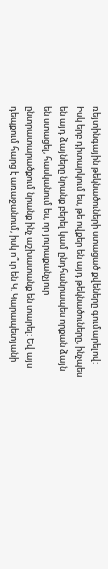ռեյտինգային թեկնածուների ստացած քվեները գումարելով: Իսկ երբ դիտարկում ես, թե ովքեր են այդ թեկնածուները, ինչպես են այդ ձայները նրանք բերել կամ ընդհանրապես որքան ձայն են ստացել, հասկանում ես, որ յուրաքանչյուր ընտրատարածքում նրանք ինչ աշխատանք են տարել: Եվ այս դեպքում հարց է առաջանում, իսկ ո՞ւր են Կ. Կարապետյանի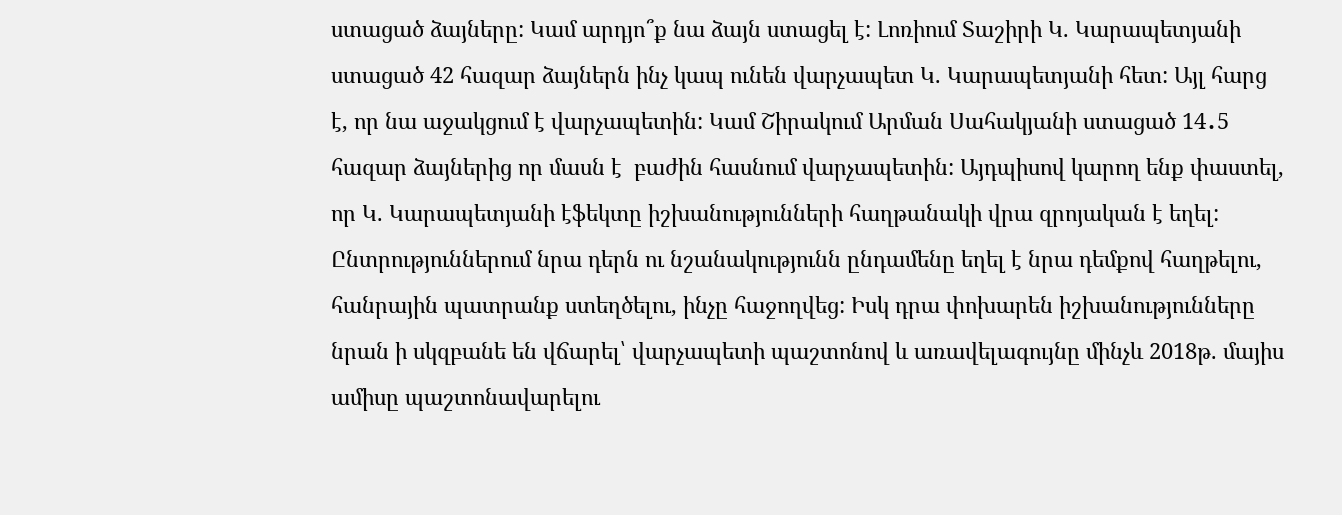ստացած ձայները: Կամ արդյո՞ք նա ձայն ստացել է: Լոռիում Տաշիրի Կ. Կարապետյանի ստացած 42 հազար ձայներն ինչ կապ ունեն վարչապետ Կ. Կարապետյանի հետ: Այլ հարց է, որ նա աջակցում է վարչապետին: Կամ Շիրակում Արման Սահակյանի ստացած 14․5 հազար ձայներից որ մասն է  բաժին հասնում վարչապետին: Այդպիսով կարող ենք փաստել, որ Կ. Կարապետյանի էֆեկտը իշխանությունների հաղթանակի վրա զրոյական է եղել: Ընտրություններում նրա դերն ու նշանակությունն ընդամենը եղել է նրա դեմքով հաղթելու, հանրային պատրանք ստեղծելու, ինչը հաջողվեց: Իսկ դրա փոխարեն իշխանությունները նրան ի սկզբանե են վճարել՝ վարչապետի պաշտոնով և առավելագույնը մինչև 2018թ. մայիս ամիսը պաշտոնավարելու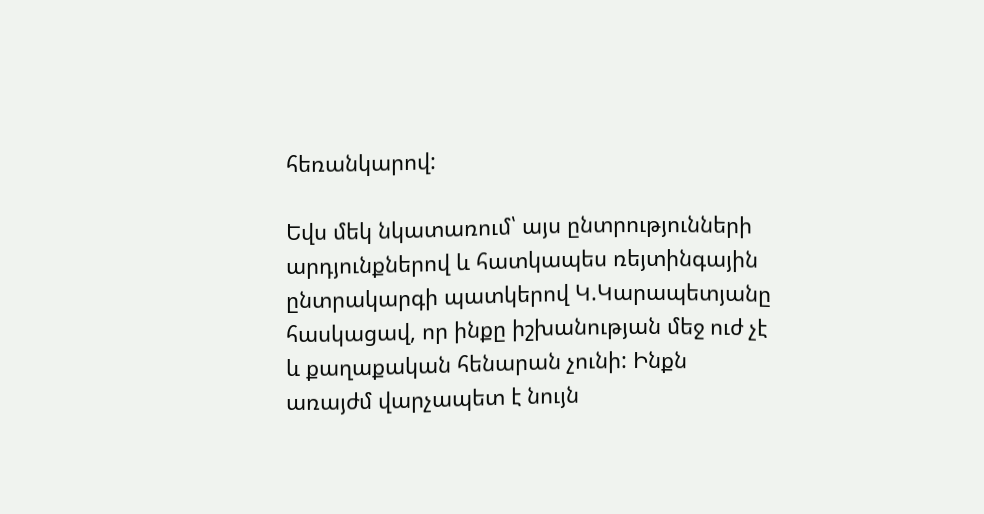հեռանկարով:

Եվս մեկ նկատառում՝ այս ընտրությունների արդյունքներով և հատկապես ռեյտինգային ընտրակարգի պատկերով Կ.Կարապետյանը հասկացավ, որ ինքը իշխանության մեջ ուժ չէ և քաղաքական հենարան չունի: Ինքն առայժմ վարչապետ է նույն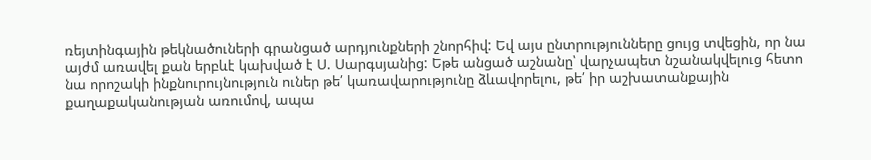ռեյտինգային թեկնածուների գրանցած արդյունքների շնորհիվ: Եվ այս ընտրությունները ցույց տվեցին, որ նա այժմ առավել քան երբևէ կախված է Ս. Սարգսյանից: Եթե անցած աշնանը՝ վարչապետ նշանակվելուց հետո նա որոշակի ինքնուրույնություն ուներ թե՛ կառավարությունը ձևավորելու, թե՛ իր աշխատանքային քաղաքականության առումով, ապա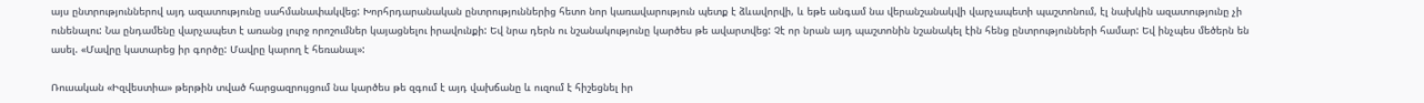այս ընտրություններով այդ ազատությունը սահմանափակվեց: Խորհրդարանական ընտրություններից հետո նոր կառավարություն պետք է ձևավորվի, և եթե անգամ նա վերանշանակվի վարչապետի պաշտոնում, էլ նախկին ազատությունը չի ունենալու: Նա ընդամենը վարչապետ է առանց լուրջ որոշումներ կայացնելու իրավունքի: Եվ նրա դերն ու նշանակությունը կարծես թե ավարտվեց: Չէ որ նրան այդ պաշտոնին նշանակել էին հենց ընտրությունների համար: Եվ ինչպես մեծերն են ասել. «Մավրը կատարեց իր գործը: Մավրը կարող է հեռանալ»:

Ռուսական «Իզվեստիա» թերթին տված հարցազրույցում նա կարծես թե զգում է այդ վախճանը և ուզում է հիշեցնել իր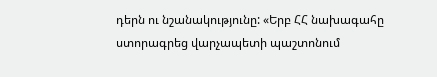դերն ու նշանակությունը: «Երբ ՀՀ նախագահը ստորագրեց վարչապետի պաշտոնում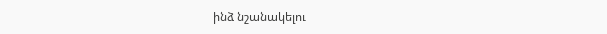ինձ նշանակելու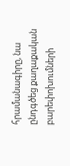հրամանագիրը, նա ընդգծեց քաղաքական բարեփոխումների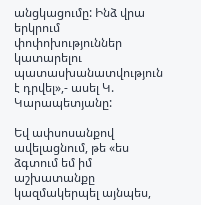անցկացումը: Ինձ վրա երկրում փոփոխություններ կատարելու պատասխանատվություն է դրվել»,- ասել Կ. Կարապետյանը:

Եվ ափսոսանքով ավելացնում, թե «ես ձգտում եմ իմ աշխատանքը կազմակերպել այնպես,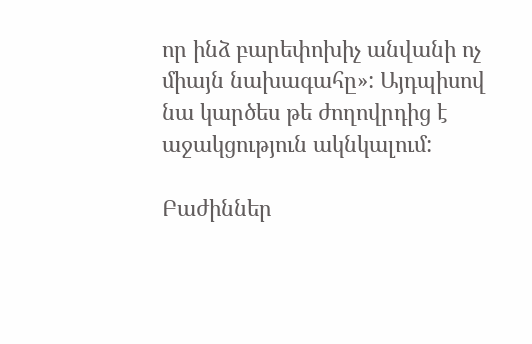որ ինձ բարեփոխիչ անվանի ոչ միայն նախագահը»: Այդպիսով նա կարծես թե ժողովրդից է աջակցություն ակնկալում:

Բաժիններ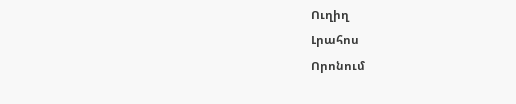Ուղիղ
Լրահոս
Որոնում